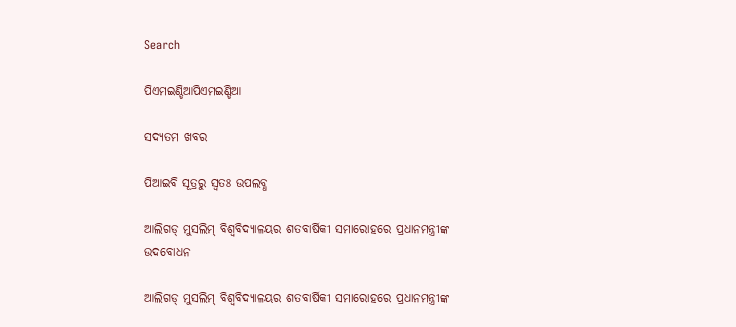Search

ପିଏମଇଣ୍ଡିଆପିଏମଇଣ୍ଡିଆ

ସଦ୍ୟତମ ଖବର

ପିଆଇବି ସୂତ୍ରରୁ ସ୍ବତଃ ଉପଲବ୍ଧ

ଆଲିଗଡ୍ ମୁସଲିମ୍ ବିଶ୍ୱବିଦ୍ୟାଳୟର ଶତବାର୍ଷିକୀ ସମାରୋହରେ ପ୍ରଧାନମନ୍ତ୍ରୀଙ୍କ ଉଦବୋଧନ

ଆଲିଗଡ୍ ମୁସଲିମ୍ ବିଶ୍ୱବିଦ୍ୟାଳୟର ଶତବାର୍ଷିକୀ ସମାରୋହରେ ପ୍ରଧାନମନ୍ତ୍ରୀଙ୍କ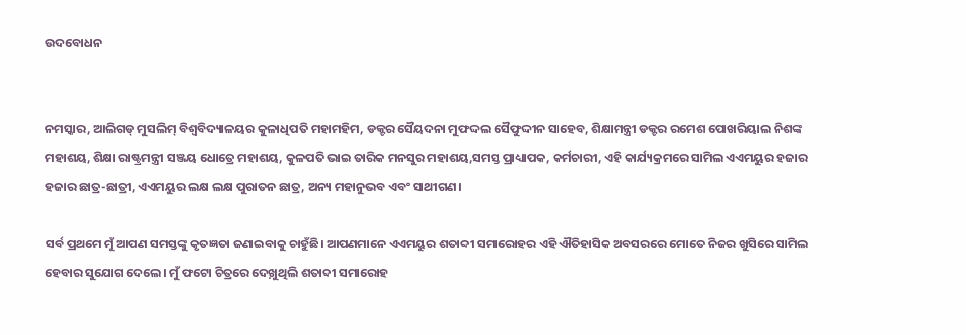ଉଦବୋଧନ


ନମସ୍କାର, ଆଲିଗଡ୍ ମୁସଲିମ୍ ବିଶ୍ୱବିଦ୍ୟାଳୟର କୁଳାଧିପତି ମହାମହିମ, ଡକ୍ଟର ସୈୟଦନା ମୁଫଦ୍ଦଲ ସୈଫୁଦ୍ଦୀନ ସାହେବ, ଶିକ୍ଷାମନ୍ତ୍ରୀ ଡକ୍ଟର ରମେଶ ପୋଖରିୟାଲ ନିଶଙ୍କ ମହାଶୟ, ଶିକ୍ଷା ରାଷ୍ଟ୍ରମନ୍ତ୍ରୀ ସଞ୍ଜୟ ଧୋତ୍ରେ ମହାଶୟ, କୁଳପତି ଭାଇ ତାରିକ ମନସୁର ମହାଶୟ,ସମସ୍ତ ପ୍ରାଧ୍ୟାପକ, କର୍ମଚାରୀ, ଏହି କାର୍ଯ୍ୟକ୍ରମରେ ସାମିଲ ଏଏମୟୁର ହଜାର ହଜାର ଛାତ୍ର-ଛାତ୍ରୀ, ଏଏମୟୁର ଲକ୍ଷ ଲକ୍ଷ ପୁରାତନ ଛାତ୍ର, ଅନ୍ୟ ମହାନୁଭବ ଏବଂ ସାଥୀଗଣ।

ସର୍ବ ପ୍ରଥମେ ମୁଁ ଆପଣ ସମସ୍ତଙ୍କୁ କୃତଜ୍ଞତା ଜଣାଇବାକୁ ଚାହୁଁଛି। ଆପଣମାନେ ଏଏମୟୁର ଶତାବ୍ଦୀ ସମାରୋହର ଏହି ଐତିହାସିକ ଅବସରରେ ମୋତେ ନିଜର ଖୁସିରେ ସାମିଲ ହେବାର ସୁଯୋଗ ଦେଲେ। ମୁଁ ଫଟୋ ଚିତ୍ରରେ ଦେଖ଼ୁଥିଲି ଶତାବ୍ଦୀ ସମାରୋହ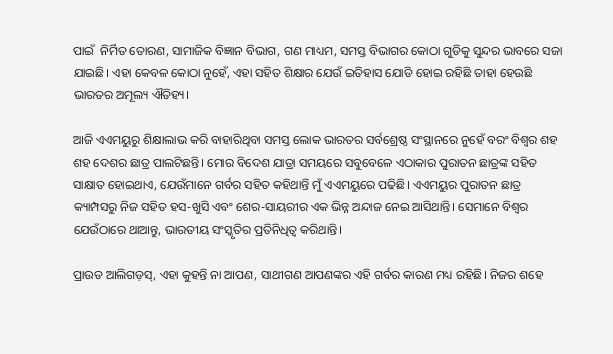ପାଇଁ  ନିର୍ମିତ ତୋରଣ, ସାମାଜିକ ବିଜ୍ଞାନ ବିଭାଗ, ଗଣ ମାଧ୍ୟମ, ସମସ୍ତ ବିଭାଗର କୋଠା ଗୁଡିକୁ ସୁନ୍ଦର ଭାବରେ ସଜା ଯାଇଛି। ଏହା କେବଳ କୋଠା ନୁହେଁ, ଏହା ସହିତ ଶିକ୍ଷାର ଯେଉଁ ଇତିହାସ ଯୋଡି ହୋଇ ରହିଛି ତାହା ହେଉଛି ଭାରତର ଅମୂଲ୍ୟ ଐତିହ୍ୟ।

ଆଜି ଏଏମୟୁରୁ ଶିକ୍ଷାଲାଭ କରି ବାହାରିଥିବା ସମସ୍ତ ଲୋକ ଭାରତର ସର୍ବଶ୍ରେଷ୍ଠ ସଂସ୍ଥାନରେ ନୁହେଁ ବରଂ ବିଶ୍ୱର ଶହ ଶହ ଦେଶର ଛାତ୍ର ପାଲଟିଛନ୍ତି। ମୋର ବିଦେଶ ଯାତ୍ରା ସମୟରେ ସବୁବେଳେ ଏଠାକାର ପୁରାତନ ଛାତ୍ରଙ୍କ ସହିତ ସାକ୍ଷାତ ହୋଇଥାଏ, ଯେଉଁମାନେ ଗର୍ବର ସହିତ କହିଥାନ୍ତି ମୁଁ ଏଏମୟୁରେ ପଢିଛି। ଏଏମୟୁର ପୁରାତନ ଛାତ୍ର କ୍ୟାମ୍ପସରୁ ନିଜ ସହିତ ହସ-ଖୁସି ଏବଂ ଶେର-ସାୟରୀର ଏକ ଭିନ୍ନ ଅନ୍ଦାଜ ନେଇ ଆସିଥାନ୍ତି। ସେମାନେ ବିଶ୍ୱର ଯେଉଁଠାରେ ଥାଆନ୍ତୁ, ଭାରତୀୟ ସଂସ୍କୃତିର ପ୍ରତିନିଧିତ୍ୱ କରିଥାନ୍ତି।

ପ୍ରାଉଡ ଆଲିଗଡ଼ସ୍, ଏହା କୁହନ୍ତି ନା ଆପଣ, ସାଥୀଗଣ ଆପଣଙ୍କର ଏହି ଗର୍ବର କାରଣ ମଧ୍ୟ ରହିଛି। ନିଜର ଶହେ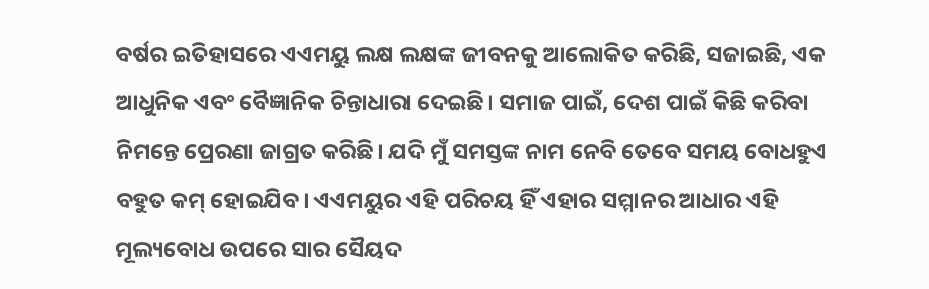ବର୍ଷର ଇତିହାସରେ ଏଏମୟୁ ଲକ୍ଷ ଲକ୍ଷଙ୍କ ଜୀବନକୁ ଆଲୋକିତ କରିଛି, ସଜାଇଛି, ଏକ ଆଧୁନିକ ଏବଂ ବୈଜ୍ଞାନିକ ଚିନ୍ତାଧାରା ଦେଇଛି। ସମାଜ ପାଇଁ, ଦେଶ ପାଇଁ କିଛି କରିବା ନିମନ୍ତେ ପ୍ରେରଣା ଜାଗ୍ରତ କରିଛି। ଯଦି ମୁଁ ସମସ୍ତଙ୍କ ନାମ ନେବି ତେବେ ସମୟ ବୋଧହୁଏ ବହୁତ କମ୍ ହୋଇଯିବ। ଏଏମୟୁର ଏହି ପରିଚୟ ହିଁ ଏହାର ସମ୍ମାନର ଆଧାର ଏହି ମୂଲ୍ୟବୋଧ ଉପରେ ସାର ସୈୟଦ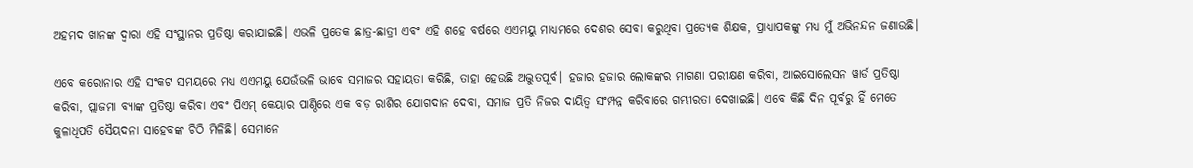ଅହମଦ ଖାନଙ୍କ ଦ୍ୱାରା ଏହି ସଂସ୍ଥାନର ପ୍ରତିଷ୍ଠା କରାଯାଇଛି। ଏଭଳି ପ୍ରତେକ ଛାତ୍ର-ଛାତ୍ରୀ ଏବଂ ଏହି ଶହେ ବର୍ଷରେ ଏଏମୟୁ ମାଧ୍ୟମରେ ଦେଶର ସେବା କରୁଥିବା ପ୍ରତ୍ୟେକ ଶିକ୍ଷକ, ପ୍ରାଧ୍ୟାପକଙ୍କୁ ମଧ୍ୟ ମୁଁ ଅଭିନନ୍ଦନ ଜଣାଉଛି।

ଏବେ କରୋନାର ଏହି ସଂକଟ ସମୟରେ ମଧ୍ୟ ଏଏମୟୁ ଯେଉଁଭଳି ଭାବେ ସମାଜର ସହାୟତା କରିଛି, ତାହା ହେଉଛି ଅଦ୍ଭୁତପୂର୍ବ। ହଜାର ହଜାର ଲୋକଙ୍କର ମାଗଣା ପରୀକ୍ଷଣ କରିବା, ଆଇସୋଲେସନ ୱାର୍ଡ ପ୍ରତିଷ୍ଠା କରିବା, ପ୍ଲାଜମା ବ୍ୟାଙ୍କ ପ୍ରତିଷ୍ଠା କରିବା ଏବଂ ପିଏମ୍ କେୟାର ପାଣ୍ଠିରେ ଏକ ବଡ଼ ରାଶିର ଯୋଗଦାନ ଦେବା, ସମାଜ ପ୍ରତି ନିଜର ଦାୟିତ୍ୱ ସଂମ୍ପନ୍ନ କରିବାରେ ଗମ୍ଭୀରତା ଦେଖାଇଛି। ଏବେ କିଛି ଦିନ ପୂର୍ବରୁ ହିଁ ମେତେ କୁଳାଧିପତି ସୈୟଦନା ସାହେବଙ୍କ ଚିଠି ମିଳିଛି। ସେମାନେ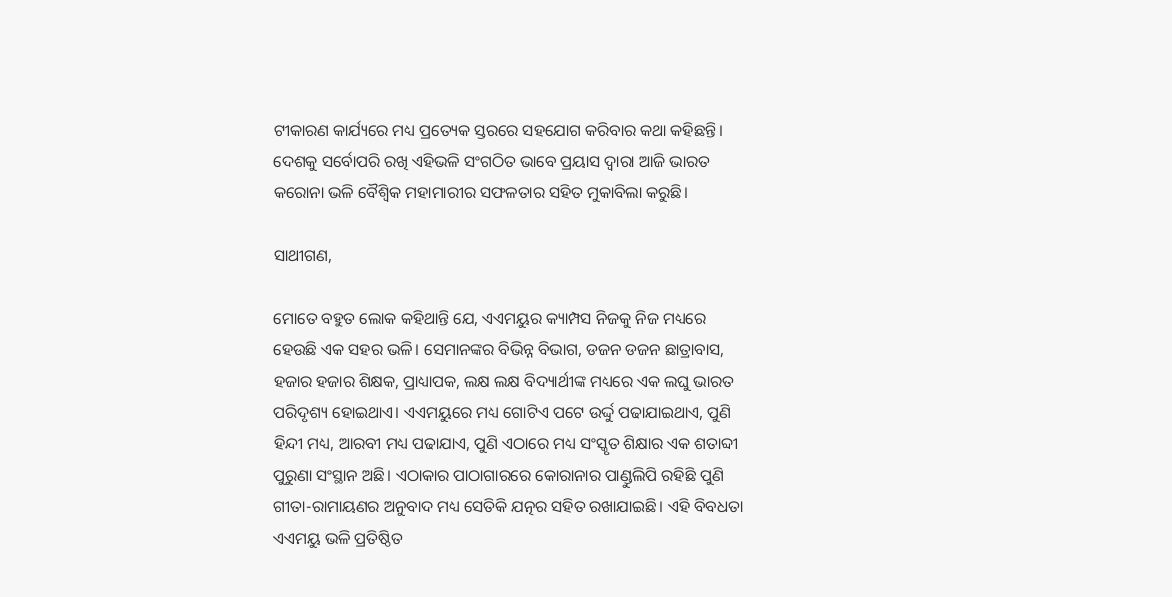ଟୀକାରଣ କାର୍ଯ୍ୟରେ ମଧ୍ୟ ପ୍ରତ୍ୟେକ ସ୍ତରରେ ସହଯୋଗ କରିବାର କଥା କହିଛନ୍ତି। ଦେଶକୁ ସର୍ବୋପରି ରଖି ଏହିଭଳି ସଂଗଠିତ ଭାବେ ପ୍ରୟାସ ଦ୍ୱାରା ଆଜି ଭାରତ କରୋନା ଭଳି ବୈଶ୍ୱିକ ମହାମାରୀର ସଫଳତାର ସହିତ ମୁକାବିଲା କରୁଛି।

ସାଥୀଗଣ,

ମୋତେ ବହୁତ ଲୋକ କହିଥାନ୍ତି ଯେ, ଏଏମୟୁର କ୍ୟାମ୍ପସ ନିଜକୁ ନିଜ ମଧ୍ୟରେ ହେଉଛି ଏକ ସହର ଭଳି। ସେମାନଙ୍କର ବିଭିନ୍ନ ବିଭାଗ, ଡଜନ ଡଜନ ଛାତ୍ରାବାସ, ହଜାର ହଜାର ଶିକ୍ଷକ, ପ୍ରାଧ୍ୟାପକ, ଲକ୍ଷ ଲକ୍ଷ ବିଦ୍ୟାର୍ଥୀଙ୍କ ମଧ୍ୟରେ ଏକ ଲଘୁ ଭାରତ ପରିଦୃଶ୍ୟ ହୋଇଥାଏ। ଏଏମୟୁରେ ମଧ୍ୟ ଗୋଟିଏ ପଟେ ଉର୍ଦ୍ଦୁ ପଢାଯାଇଥାଏ, ପୁଣି ହିନ୍ଦୀ ମଧ୍ୟ, ଆରବୀ ମଧ୍ୟ ପଢାଯାଏ, ପୁଣି ଏଠାରେ ମଧ୍ୟ ସଂସ୍କୃତ ଶିକ୍ଷାର ଏକ ଶତାବ୍ଦୀ ପୁରୁଣା ସଂସ୍ଥାନ ଅଛି। ଏଠାକାର ପାଠାଗାରରେ କୋରାନାର ପାଣ୍ଡୁଲିପି ରହିଛି ପୁଣି ଗୀତା-ରାମାୟଣର ଅନୁବାଦ ମଧ୍ୟ ସେତିକି ଯତ୍ନର ସହିତ ରଖାଯାଇଛି। ଏହି ବିବଧତା ଏଏମୟୁ ଭଳି ପ୍ରତିଷ୍ଠିତ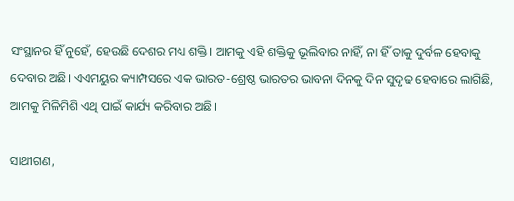ସଂସ୍ଥାନର ହିଁ ନୁହେଁ, ହେଉଛି ଦେଶର ମଧ୍ୟ ଶକ୍ତି। ଆମକୁ ଏହି ଶକ୍ତିକୁ ଭୂଲିବାର ନାହିଁ, ନା ହିଁ ତାକୁ ଦୁର୍ବଳ ହେବାକୁ ଦେବାର ଅଛି। ଏଏମୟୁର କ୍ୟାମ୍ପସରେ ଏକ ଭାରତ-ଶ୍ରେଷ୍ଠ ଭାରତର ଭାବନା ଦିନକୁ ଦିନ ସୁଦୃଢ ହେବାରେ ଲାଗିଛି, ଆମକୁ ମିଳିମିଶି ଏଥି ପାଇଁ କାର୍ଯ୍ୟ କରିବାର ଅଛି।

ସାଥୀଗଣ,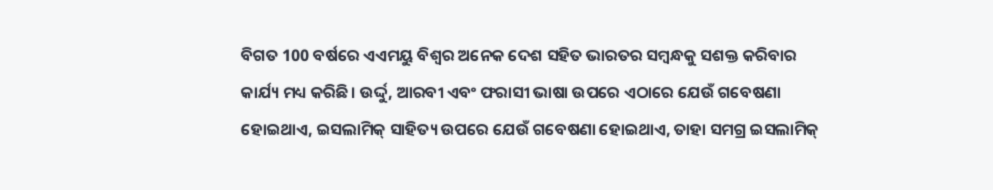ବିଗତ 100 ବର୍ଷରେ ଏଏମୟୁ ବିଶ୍ୱର ଅନେକ ଦେଶ ସହିତ ଭାରତର ସମ୍ବନ୍ଧକୁ ସଶକ୍ତ କରିବାର କାର୍ଯ୍ୟ ମଧ୍ୟ କରିଛି। ଉର୍ଦ୍ଦୁ, ଆରବୀ ଏବଂ ଫରାସୀ ଭାଷା ଉପରେ ଏଠାରେ ଯେଉଁ ଗବେଷଣା ହୋଇଥାଏ, ଇସଲାମିକ୍ ସାହିତ୍ୟ ଉପରେ ଯେଉଁ ଗବେଷଣା ହୋଇଥାଏ, ତାହା ସମଗ୍ର ଇସଲାମିକ୍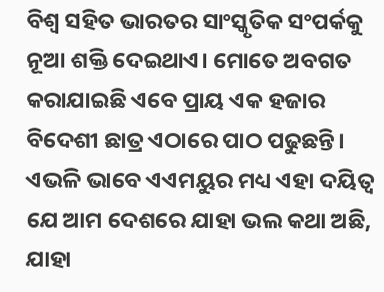ବିଶ୍ୱ ସହିତ ଭାରତର ସାଂସ୍କୃତିକ ସଂପର୍କକୁ ନୂଆ ଶକ୍ତି ଦେଇଥାଏ। ମୋତେ ଅବଗତ କରାଯାଇଛି ଏବେ ପ୍ରାୟ ଏକ ହଜାର ବିଦେଶୀ ଛାତ୍ର ଏଠାରେ ପାଠ ପଢୁଛନ୍ତି। ଏଭଳି ଭାବେ ଏଏମୟୁର ମଧ୍ୟ ଏହା ଦୟିତ୍ୱ ଯେ ଆମ ଦେଶରେ ଯାହା ଭଲ କଥା ଅଛି, ଯାହା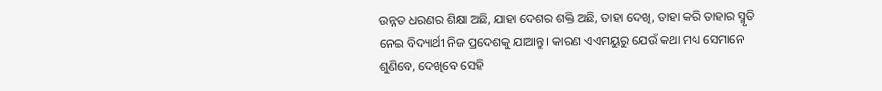ଉନ୍ନତ ଧରଣର ଶିକ୍ଷା ଅଛି, ଯାହା ଦେଶର ଶକ୍ତି ଅଛି, ତାହା ଦେଖି, ତାହା କରି ତାହାର ସ୍ମୃତି ନେଇ ବିଦ୍ୟାର୍ଥୀ ନିଜ ପ୍ରଦେଶକୁ ଯାଆନ୍ତୁ। କାରଣ ଏଏମୟୁରୁ ଯେଉଁ କଥା ମଧ୍ୟ ସେମାନେ ଶୁଣିବେ, ଦେଖିବେ ସେହି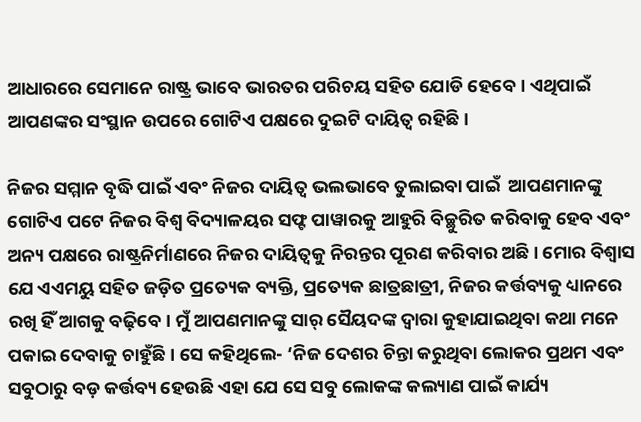ଆଧାରରେ ସେମାନେ ରାଷ୍ଟ୍ର ଭାବେ ଭାରତର ପରିଚୟ ସହିତ ଯୋଡି ହେବେ। ଏଥିପାଇଁ ଆପଣଙ୍କର ସଂସ୍ଥାନ ଉପରେ ଗୋଟିଏ ପକ୍ଷରେ ଦୁଇଟି ଦାୟିତ୍ୱ ରହିଛି।

ନିଜର ସମ୍ମାନ ବୃଦ୍ଧି ପାଇଁ ଏବଂ ନିଜର ଦାୟିତ୍ୱ ଭଲଭାବେ ତୁଲାଇବା ପାଇଁ  ଆପଣମାନଙ୍କୁ ଗୋଟିଏ ପଟେ ନିଜର ବିଶ୍ୱ ବିଦ୍ୟାଳୟର ସଫ୍ଟ ପାୱାରକୁ ଆହୁରି ବିଚ୍ଛୁରିତ କରିବାକୁ ହେବ ଏବଂ ଅନ୍ୟ ପକ୍ଷରେ ରାଷ୍ଟ୍ରନିର୍ମାଣରେ ନିଜର ଦାୟିତ୍ୱକୁ ନିରନ୍ତର ପୂରଣ କରିବାର ଅଛି। ମୋର ବିଶ୍ୱାସ ଯେ ଏଏମୟୁ ସହିତ ଜଡ଼ିତ ପ୍ରତ୍ୟେକ ବ୍ୟକ୍ତି, ପ୍ରତ୍ୟେକ ଛାତ୍ରଛାତ୍ରୀ, ନିଜର କର୍ତ୍ତବ୍ୟକୁ ଧ୍ୟାନରେ ରଖି ହିଁ ଆଗକୁ ବଢ଼ିବେ। ମୁଁ ଆପଣମାନଙ୍କୁ ସାର୍ ସୈୟଦଙ୍କ ଦ୍ୱାରା କୁହାଯାଇଥିବା କଥା ମନେ ପକାଇ ଦେବାକୁ ଚାହୁଁଛି। ସେ କହିଥିଲେ- ‘ନିଜ ଦେଶର ଚିନ୍ତା କରୁଥିବା ଲୋକର ପ୍ରଥମ ଏବଂ ସବୁଠାରୁ ବଡ଼ କର୍ତ୍ତବ୍ୟ ହେଉଛି ଏହା ଯେ ସେ ସବୁ ଲୋକଙ୍କ କଲ୍ୟାଣ ପାଇଁ କାର୍ଯ୍ୟ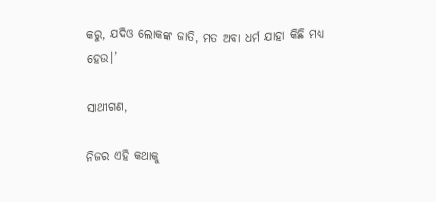କରୁ, ଯଦିଓ ଲୋକଙ୍କ ଜାତି, ମତ ଅବା ଧର୍ମ ଯାହା କିଛି ମଧ୍ୟ ହେଉ।’

ସାଥୀଗଣ,

ନିଜର ଏହି କଥାକୁ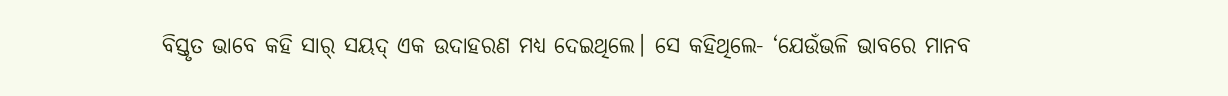ବିସ୍ତୃତ ଭାବେ କହି ସାର୍ ସୟଦ୍ ଏକ ଉଦାହରଣ ମଧ୍ୟ ଦେଇଥିଲେ। ସେ କହିଥିଲେ- ‘ଯେଉଁଭଳି ଭାବରେ ମାନବ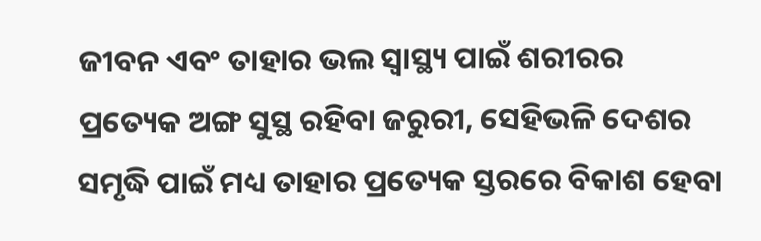ଜୀବନ ଏବଂ ତାହାର ଭଲ ସ୍ୱାସ୍ଥ୍ୟ ପାଇଁ ଶରୀରର ପ୍ରତ୍ୟେକ ଅଙ୍ଗ ସୁସ୍ଥ ରହିବା ଜରୁରୀ, ସେହିଭଳି ଦେଶର ସମୃଦ୍ଧି ପାଇଁ ମଧ୍ୟ ତାହାର ପ୍ରତ୍ୟେକ ସ୍ତରରେ ବିକାଶ ହେବା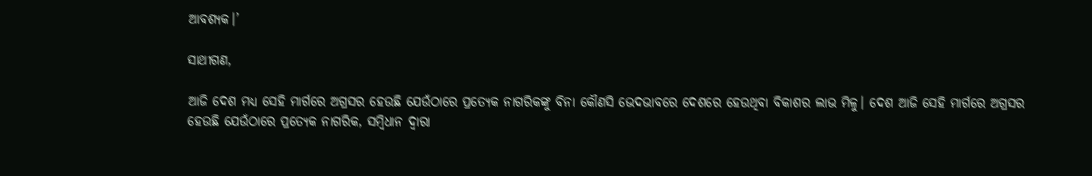ଆବଶ୍ୟକ।’

ସାଥୀଗଣ,

ଆଜି ଦେଶ ମଧ୍ୟ ସେହି ମାର୍ଗରେ ଅଗ୍ରସର ହେଉଛି ଯେଉଁଠାରେ ପ୍ରତ୍ୟେକ ନାଗରିକଙ୍କୁ ବିନା କୌଣସି ଭେଦଭାବରେ ଦେଶରେ ହେଉଥିବା ବିକାଶର ଲାଭ ମିଳୁ। ଦେଶ ଆଜି ସେହି ମାର୍ଗରେ ଅଗ୍ରସର ହେଉଛି ଯେଉଁଠାରେ ପ୍ରତ୍ୟେକ ନାଗରିକ, ସମ୍ବିଧାନ ଦ୍ୱାରା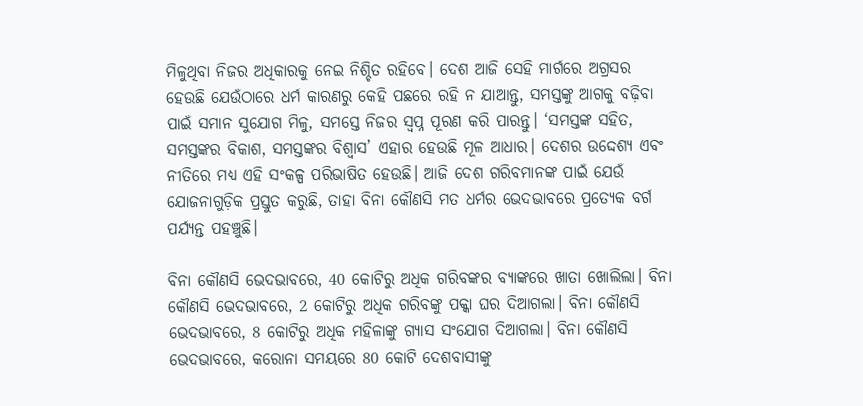ମିଳୁଥିବା ନିଜର ଅଧିକାରକୁ ନେଇ ନିଶ୍ଚିତ ରହିବେ। ଦେଶ ଆଜି ସେହି ମାର୍ଗରେ ଅଗ୍ରସର ହେଉଛି ଯେଉଁଠାରେ ଧର୍ମ କାରଣରୁ କେହି ପଛରେ ରହି ନ ଯାଆନ୍ତୁ, ସମସ୍ତଙ୍କୁ ଆଗକୁ ବଢ଼ିବା ପାଇଁ ସମାନ ସୁଯୋଗ ମିଳୁ, ସମସ୍ତେ ନିଜର ସ୍ୱପ୍ନ ପୂରଣ କରି ପାରନ୍ତୁ। ‘ସମସ୍ତଙ୍କ ସହିତ, ସମସ୍ତଙ୍କର ବିକାଶ, ସମସ୍ତଙ୍କର ବିଶ୍ୱାସ’ ଏହାର ହେଉଛି ମୂଳ ଆଧାର। ଦେଶର ଉଦ୍ଦେଶ୍ୟ ଏବଂ ନୀତିରେ ମଧ୍ୟ ଏହି ସଂକଳ୍ପ ପରିଭାଷିତ ହେଉଛି। ଆଜି ଦେଶ ଗରିବମାନଙ୍କ ପାଇଁ ଯେଉଁ ଯୋଜନାଗୁଡ଼ିକ ପ୍ରସ୍ତୁତ କରୁଛି, ତାହା ବିନା କୌଣସି ମତ ଧର୍ମର ଭେଦଭାବରେ ପ୍ରତ୍ୟେକ ବର୍ଗ ପର୍ଯ୍ୟନ୍ତ ପହଞ୍ଚୁଛି।

ବିନା କୌଣସି ଭେଦଭାବରେ, 40 କୋଟିରୁ ଅଧିକ ଗରିବଙ୍କର ବ୍ୟାଙ୍କରେ ଖାତା ଖୋଲିଲା। ବିନା କୌଣସି ଭେଦଭାବରେ, 2 କୋଟିରୁ ଅଧିକ ଗରିବଙ୍କୁ ପକ୍କା ଘର ଦିଆଗଲା। ବିନା କୌଣସି ଭେଦଭାବରେ, 8 କୋଟିରୁ ଅଧିକ ମହିଳାଙ୍କୁ ଗ୍ୟାସ ସଂଯୋଗ ଦିଆଗଲା। ବିନା କୌଣସି ଭେଦଭାବରେ, କରୋନା ସମୟରେ 80 କୋଟି ଦେଶବାସୀଙ୍କୁ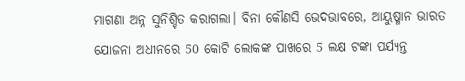ମାଗଣା ଅନ୍ନ ସୁନିଶ୍ଚିତ କରାଗଲା। ବିନା କୌଣସି ଭେଦଭାବରେ, ଆୟୁଷ୍ମାନ ଭାରତ ଯୋଜନା ଅଧୀନରେ 50 କୋଟି ଲୋକଙ୍କ ପାଖରେ 5 ଲକ୍ଷ ଟଙ୍କା ପର୍ଯ୍ୟନ୍ତ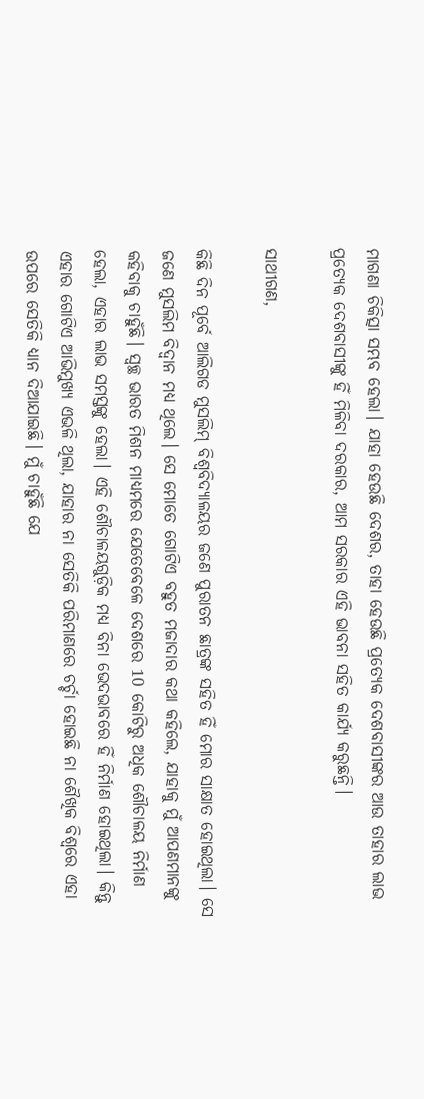ମାଗଣା ଚିକିତ୍ସା ସମ୍ଭବ ହେଲା। ଯାହା ହେଉଛି ଦେଶର, ତାହା ହେଉଛି ପ୍ରତ୍ୟେକ ଦେଶବାସୀଙ୍କର ଆଉ ତାହାର ଲାଭ ପ୍ରତ୍ୟେକ ଦେଶବାସୀଙ୍କୁ ହିଁ ମିଳିବା ଦରକାର, ଆମ ସରକାର ଏହି ଭାବନା ସହିତ କାର୍ଯ୍ୟ କରୁଛନ୍ତି।

ସାଥୀଗଣ,

କିଛି ଦିନ ପୂର୍ବେ ଆଲିଗଡ ମୁସଲିମ୍ ବିଶ୍ୱବିଦ୍ୟାଳୟର ଜଣେ ପୁରାତନ ଛାତ୍ରଙ୍କ ସହିତ ହିଁ ମୋର ସାକ୍ଷାତ ହୋଇଥିଲା। ସେ ଜଣେ ମୁସଲିମ ବିଦ୍ୱାନ ମଧ୍ୟ ଥିଲେ। ସେ ମୋତେ ଗୋଟିଏ ବହୁତ ମଜାଦାର କଥା କହିଲେ, ଯାହାକୁ ମୁଁ ଆପଣମାନଙ୍କୁ କହିବାକୁ ଚାହୁଁଛି। ସ୍ୱଚ୍ଛ ଭାରତ ମିଶନ ମାଧ୍ୟମରେ ଯେତେବେଳେ ଦେଶରେ 10 କୋଟିରୁ ଅଧିକ ଶୌଚାଳୟ ନିର୍ମାଣ ହେଲା, ଏହାର ଲାଭ ସମସ୍ତଙ୍କୁ ହେଲା। ଏହି ଶୌଚାଳୟଗୁଡ଼ିକ ମଧ୍ୟ ବିନା ଭେଦଭାବରେ ହିଁ ନିର୍ମାଣ ହୋଇଥିଲା। କିନ୍ତୁ ଏହାର ଗୋଟିଏ ଆଭିମୁଖ୍ୟ ଏଭଳି ଥିଲା, ଯାହାର ନା ସେତିକି ପରିମାଣରେ ଚର୍ଚ୍ଚା ହୋଇଛି ନା ଶୈଖିକ ବିଶ୍ୱରେ ଏହା ଉପରେ ସେତିକି ଧ୍ୟାନ ଦିଆଯାଇଛି। ମୁଁ ଚାହୁଁଛି ଯେ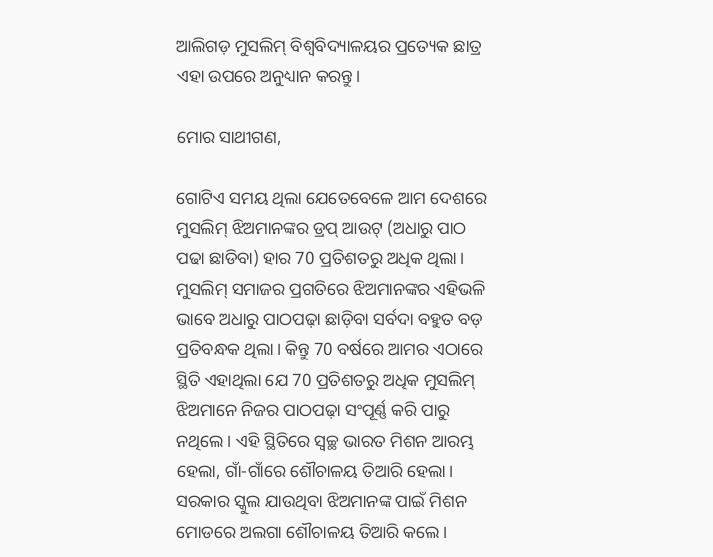ଆଲିଗଡ଼ ମୁସଲିମ୍ ବିଶ୍ୱବିଦ୍ୟାଳୟର ପ୍ରତ୍ୟେକ ଛାତ୍ର ଏହା ଉପରେ ଅନୁଧ୍ୟାନ କରନ୍ତୁ।

ମୋର ସାଥୀଗଣ,

ଗୋଟିଏ ସମୟ ଥିଲା ଯେତେବେଳେ ଆମ ଦେଶରେ ମୁସଲିମ୍ ଝିଅମାନଙ୍କର ଡ୍ରପ୍ ଆଉଟ୍ (ଅଧାରୁ ପାଠ ପଢା ଛାଡିବା) ହାର 70 ପ୍ରତିଶତରୁ ଅଧିକ ଥିଲା। ମୁସଲିମ୍ ସମାଜର ପ୍ରଗତିରେ ଝିଅମାନଙ୍କର ଏହିଭଳି ଭାବେ ଅଧାରୁ ପାଠପଢ଼ା ଛାଡ଼ିବା ସର୍ବଦା ବହୁତ ବଡ଼ ପ୍ରତିବନ୍ଧକ ଥିଲା। କିନ୍ତୁ 70 ବର୍ଷରେ ଆମର ଏଠାରେ ସ୍ଥିତି ଏହାଥିଲା ଯେ 70 ପ୍ରତିଶତରୁ ଅଧିକ ମୁସଲିମ୍ ଝିଅମାନେ ନିଜର ପାଠପଢ଼ା ସଂପୂର୍ଣ୍ଣ କରି ପାରୁ ନଥିଲେ। ଏହି ସ୍ଥିତିରେ ସ୍ୱଚ୍ଛ ଭାରତ ମିଶନ ଆରମ୍ଭ ହେଲା, ଗାଁ-ଗାଁରେ ଶୌଚାଳୟ ତିଆରି ହେଲା। ସରକାର ସ୍କୁଲ ଯାଉଥିବା ଝିଅମାନଙ୍କ ପାଇଁ ମିଶନ ମୋଡରେ ଅଲଗା ଶୌଚାଳୟ ତିଆରି କଲେ।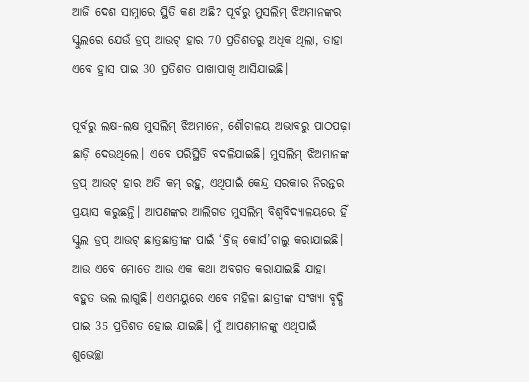ଆଜି ଦେଶ ସାମ୍ନାରେ ସ୍ଥିତି କଣ ଅଛି? ପୂର୍ବରୁ ମୁସଲିମ୍ ଝିଅମାନଙ୍କର ସ୍କୁଲରେ ଯେଉଁ ଡ୍ରପ୍ ଆଉଟ୍ ହାର 70 ପ୍ରତିଶତରୁ ଅଧିକ ଥିଲା, ତାହା ଏବେ ହ୍ରାସ ପାଇ 30 ପ୍ରତିଶତ ପାଖାପାଖି ଆସିଯାଇଛି।

ପୂର୍ବରୁ ଲକ୍ଷ-ଲକ୍ଷ ମୁସଲିମ୍ ଝିଅମାନେ, ଶୌଚାଳୟ ଅଭାବରୁ ପାଠପଢ଼ା ଛାଡ଼ି ଦେଉଥିଲେ। ଏବେ ପରିସ୍ଥିତି ବଦଳିଯାଇଛି। ମୁସଲିମ୍ ଝିଅମାନଙ୍କ ଡ୍ରପ୍ ଆଉଟ୍ ହାର ଅତି କମ୍ ରହୁ, ଏଥିପାଇଁ କେନ୍ଦ୍ର ସରକାର ନିରନ୍ତର ପ୍ରୟାସ କରୁଛନ୍ତି। ଆପଣଙ୍କର ଆଲିଗଡ ମୁସଲିମ୍ ବିଶ୍ୱବିଦ୍ୟାଳୟରେ ହିଁ ସ୍କୁଲ ଡ୍ରପ୍ ଆଉଟ୍ ଛାତ୍ରଛାତ୍ରୀଙ୍କ ପାଇଁ ‘ବ୍ରିଜ୍ କୋର୍ସ’ଚାଲୁ କରାଯାଇଛି। ଆଉ ଏବେ ମୋତେ ଆଉ ଏକ କଥା ଅବଗତ କରାଯାଇଛି ଯାହା ବହୁତ ଭଲ ଲାଗୁଛି। ଏଏମୟୁରେ ଏବେ ମହିଳା ଛାତ୍ରୀଙ୍କ ସଂଖ୍ୟା ବୃଦ୍ଧି ପାଇ 35 ପ୍ରତିଶତ ହୋଇ ଯାଇଛି। ମୁଁ ଆପଣମାନଙ୍କୁ ଏଥିପାଇଁ ଶୁଭେଚ୍ଛା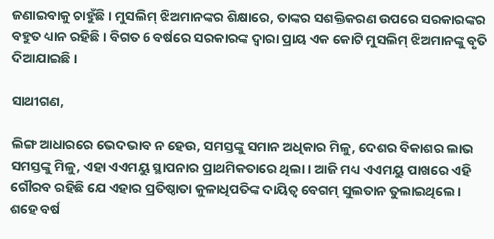ଜଣାଇବାକୁ ଚାହୁଁଛି । ମୁସଲିମ୍ ଝିଅମାନଙ୍କର ଶିକ୍ଷାରେ, ତାଙ୍କର ସଶକ୍ତିକରଣ ଉପରେ ସରକାରଙ୍କର ବହୁତ ଧ୍ୟାନ ରହିଛି। ବିଗତ 6 ବର୍ଷରେ ସରକାରଙ୍କ ଦ୍ୱାରା ପ୍ରାୟ ଏକ କୋଟି ମୁସଲିମ୍ ଝିଅମାନଙ୍କୁ ବୃତି ଦିଆଯାଇଛି।

ସାଥୀଗଣ,

ଲିଙ୍ଗ ଆଧାରରେ ଭେଦଭାବ ନ ହେଉ, ସମସ୍ତଙ୍କୁ ସମାନ ଅଧିକାର ମିଳୁ, ଦେଶର ବିକାଶର ଲାଭ ସମସ୍ତଙ୍କୁ ମିଳୁ, ଏହା ଏଏମୟୁ ସ୍ଥାପନାର ପ୍ରାଥମିକତାରେ ଥିଲା। ଆଜି ମଧ୍ୟ ଏଏମୟୁ ପାଖରେ ଏହି ଗୌରବ ରହିଛି ଯେ ଏହାର ପ୍ରତିଷ୍ଠାତା କୁଳାଧିପତିଙ୍କ ଦାୟିତ୍ୱ ବେଗମ୍ ସୁଲତାନ ତୁଲାଇଥିଲେ। ଶହେ ବର୍ଷ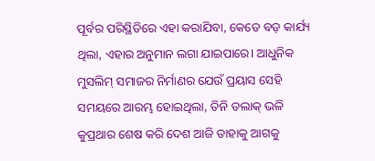ପୂର୍ବର ପରିସ୍ଥିତିରେ ଏହା କରାଯିବା, କେତେ ବଡ଼ କାର୍ଯ୍ୟ ଥିଲା, ଏହାର ଅନୁମାନ ଲଗା ଯାଇପାରେ। ଆଧୁନିକ ମୁସଲିମ୍ ସମାଜର ନିର୍ମାଣର ଯେଉଁ ପ୍ରୟାସ ସେହି ସମୟରେ ଆରମ୍ଭ ହୋଇଥିଲା, ତିନି ତଲାକ୍ ଭଳି କୁପ୍ରଥାର ଶେଷ କରି ଦେଶ ଆଜି ତାହାକୁ ଆଗକୁ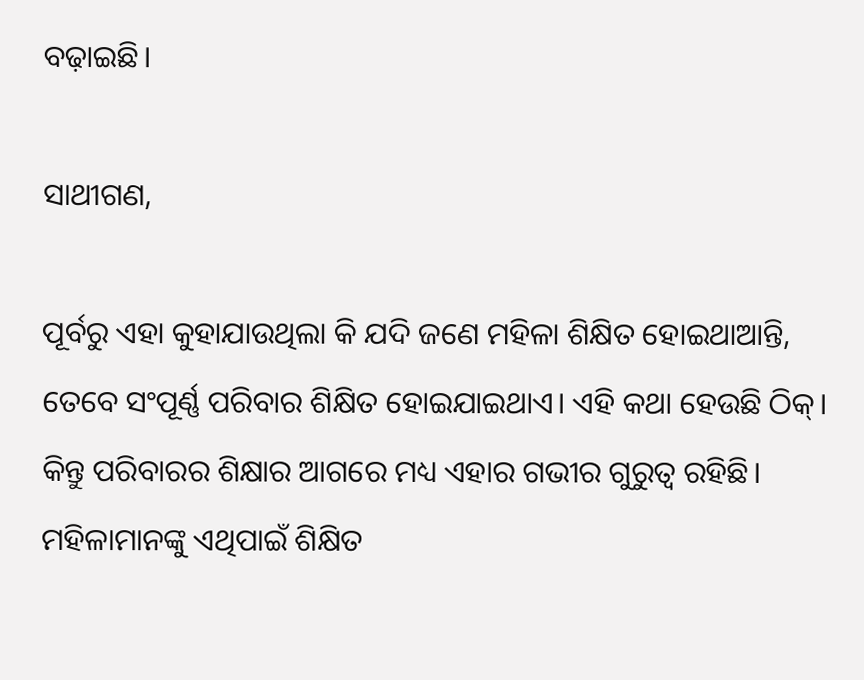ବଢ଼ାଇଛି।

ସାଥୀଗଣ,

ପୂର୍ବରୁ ଏହା କୁହାଯାଉଥିଲା କି ଯଦି ଜଣେ ମହିଳା ଶିକ୍ଷିତ ହୋଇଥାଆନ୍ତି, ତେବେ ସଂପୂର୍ଣ୍ଣ ପରିବାର ଶିକ୍ଷିତ ହୋଇଯାଇଥାଏ। ଏହି କଥା ହେଉଛି ଠିକ୍। କିନ୍ତୁ ପରିବାରର ଶିକ୍ଷାର ଆଗରେ ମଧ୍ୟ ଏହାର ଗଭୀର ଗୁରୁତ୍ୱ ରହିଛି। ମହିଳାମାନଙ୍କୁ ଏଥିପାଇଁ ଶିକ୍ଷିତ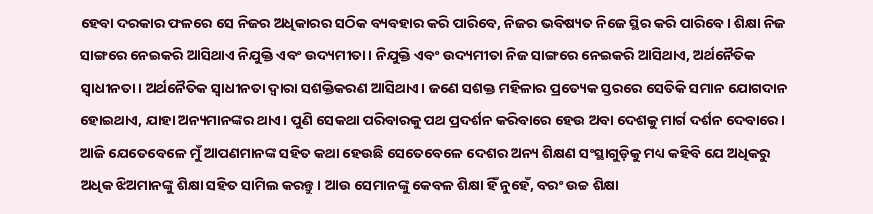ହେବା ଦରକାର ଫଳରେ ସେ ନିଜର ଅଧିକାରର ସଠିକ ବ୍ୟବହାର କରି ପାରିବେ, ନିଜର ଭବିଷ୍ୟତ ନିଜେ ସ୍ଥିର କରି ପାରିବେ। ଶିକ୍ଷା ନିଜ ସାଙ୍ଗରେ ନେଇକରି ଆସିଥାଏ ନିଯୁକ୍ତି ଏବଂ ଉଦ୍ୟମୀତା। ନିଯୁକ୍ତି ଏବଂ ଉଦ୍ୟମୀତା ନିଜ ସାଙ୍ଗରେ ନେଇକରି ଆସିଥାଏ, ଅର୍ଥନୈତିକ ସ୍ୱାଧୀନତା। ଅର୍ଥନୈତିକ ସ୍ୱାଧୀନତା ଦ୍ୱାରା ସଶକ୍ତିକରଣ ଆସିଥାଏ। ଜଣେ ସଶକ୍ତ ମହିଳାର ପ୍ରତ୍ୟେକ ସ୍ତରରେ ସେତିକି ସମାନ ଯୋଗଦାନ ହୋଇଥାଏ, ଯାହା ଅନ୍ୟମାନଙ୍କର ଥାଏ। ପୁଣି ସେକଥା ପରିବାରକୁ ପଥ ପ୍ରଦର୍ଶନ କରିବାରେ ହେଉ ଅବା ଦେଶକୁ ମାର୍ଗ ଦର୍ଶନ ଦେବାରେ। ଆଜି ଯେତେବେଳେ ମୁଁ ଆପଣମାନଙ୍କ ସହିତ କଥା ହେଉଛି ସେତେବେଳେ ଦେଶର ଅନ୍ୟ ଶିକ୍ଷଣ ସଂସ୍ଥାଗୁଡ଼ିକୁ ମଧ୍ୟ କହିବି ଯେ ଅଧିକରୁ ଅଧିକ ଝିଅମାନଙ୍କୁ ଶିକ୍ଷା ସହିତ ସାମିଲ କରନ୍ତୁ। ଆଉ ସେମାନଙ୍କୁ କେବଳ ଶିକ୍ଷା ହିଁ ନୁହେଁ, ବରଂ ଉଚ୍ଚ ଶିକ୍ଷା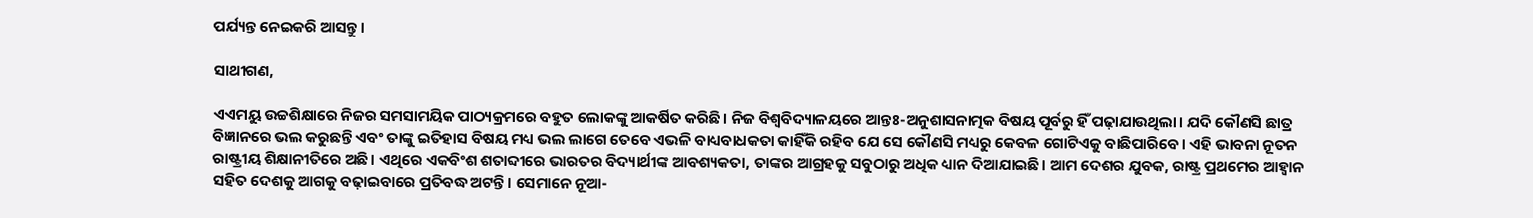ପର୍ଯ୍ୟନ୍ତ ନେଇକରି ଆସନ୍ତୁ।

ସାଥୀଗଣ,

ଏଏମୟୁ ଉଚ୍ଚଶିକ୍ଷାରେ ନିଜର ସମସାମୟିକ ପାଠ୍ୟକ୍ରମରେ ବହୁତ ଲୋକଙ୍କୁ ଆକର୍ଷିତ କରିଛି। ନିଜ ବିଶ୍ୱବିଦ୍ୟାଳୟରେ ଆନ୍ତଃ-ଅନୁଶାସନାତ୍ମକ ବିଷୟ ପୂର୍ବରୁ ହିଁ ପଢ଼ାଯାଉଥିଲା। ଯଦି କୌଣସି ଛାତ୍ର ବିଜ୍ଞାନରେ ଭଲ କରୁଛନ୍ତି ଏବଂ ତାଙ୍କୁ ଇତିହାସ ବିଷୟ ମଧ୍ୟ ଭଲ ଲାଗେ ତେବେ ଏଭଳି ବାଧ୍ୟବାଧକତା କାହିଁକି ରହିବ ଯେ ସେ କୌଣସି ମଧ୍ୟରୁ କେବଳ ଗୋଟିଏକୁ ବାଛିପାରିବେ। ଏହି ଭାବନା ନୂତନ ରାଷ୍ଟ୍ରୀୟ ଶିକ୍ଷାନୀତିରେ ଅଛି। ଏଥିରେ ଏକବିଂଶ ଶତାବ୍ଦୀରେ ଭାରତର ବିଦ୍ୟାର୍ଥୀଙ୍କ ଆବଶ୍ୟକତା, ତାଙ୍କର ଆଗ୍ରହକୁ ସବୁଠାରୁ ଅଧିକ ଧ୍ୟାନ ଦିଆଯାଇଛି। ଆମ ଦେଶର ଯୁବକ, ରାଷ୍ଟ୍ର ପ୍ରଥମେର ଆହ୍ୱାନ ସହିତ ଦେଶକୁ ଆଗକୁ ବଢ଼ାଇବାରେ ପ୍ରତିବଦ୍ଧ ଅଟନ୍ତି। ସେମାନେ ନୂଆ-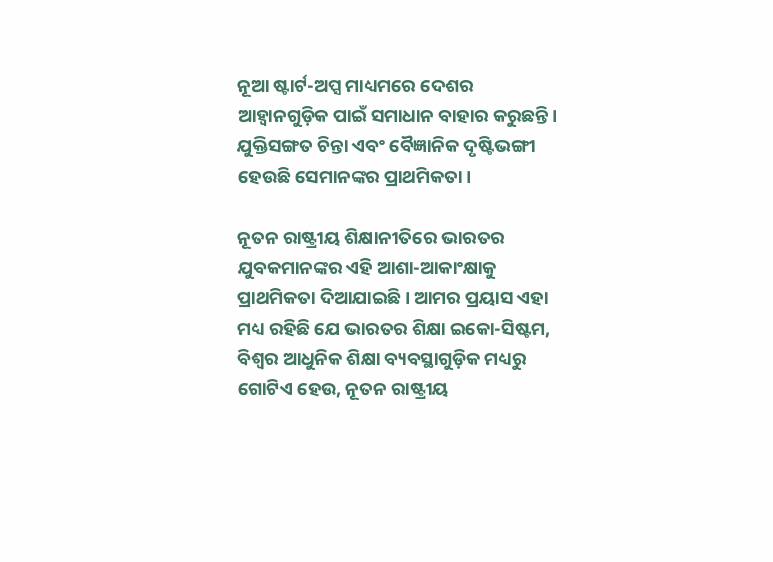ନୂଆ ଷ୍ଟାର୍ଟ-ଅପ୍ସ ମାଧ୍ୟମରେ ଦେଶର ଆହ୍ୱାନଗୁଡ଼ିକ ପାଇଁ ସମାଧାନ ବାହାର କରୁଛନ୍ତି। ଯୁକ୍ତିସଙ୍ଗତ ଚିନ୍ତା ଏବଂ ବୈଜ୍ଞାନିକ ଦୃଷ୍ଟିଭଙ୍ଗୀ ହେଉଛି ସେମାନଙ୍କର ପ୍ରାଥମିକତା।

ନୂତନ ରାଷ୍ଟ୍ରୀୟ ଶିକ୍ଷାନୀତିରେ ଭାରତର ଯୁବକମାନଙ୍କର ଏହି ଆଶା-ଆକାଂକ୍ଷାକୁ ପ୍ରାଥମିକତା ଦିଆଯାଇଛି। ଆମର ପ୍ରୟାସ ଏହା ମଧ୍ୟ ରହିଛି ଯେ ଭାରତର ଶିକ୍ଷା ଇକୋ-ସିଷ୍ଟମ, ବିଶ୍ୱର ଆଧୁନିକ ଶିକ୍ଷା ବ୍ୟବସ୍ଥାଗୁଡ଼ିକ ମଧ୍ୟରୁ ଗୋଟିଏ ହେଉ, ନୂତନ ରାଷ୍ଟ୍ରୀୟ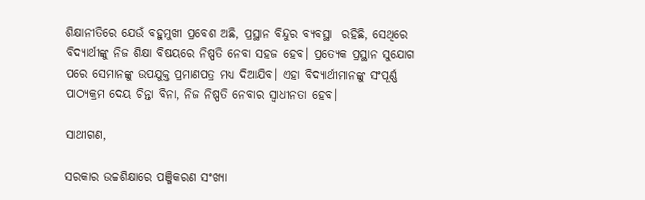ଶିକ୍ଷାନୀତିରେ ଯେଉଁ ବହୁମୁଖୀ ପ୍ରବେଶ ଅଛି, ପ୍ରସ୍ଥାନ ବିନ୍ଦୁର ବ୍ୟବସ୍ଥା  ରହିଛି, ସେଥିରେ ବିଦ୍ୟାର୍ଥୀଙ୍କୁ ନିଜ ଶିକ୍ଷା ବିଷୟରେ ନିଷ୍ପତି ନେବା ସହଜ ହେବ। ପ୍ରତ୍ୟେକ ପ୍ରସ୍ଥାନ ସୁଯୋଗ ପରେ ସେମାନଙ୍କୁ ଉପଯୁକ୍ତ ପ୍ରମାଣପତ୍ର ମଧ୍ୟ ଦିଆଯିବ। ଏହା ବିଦ୍ୟାର୍ଥୀମାନଙ୍କୁ ସଂପୂର୍ଣ୍ଣ ପାଠ୍ୟକ୍ରମ ଦେୟ ଚିନ୍ତା ବିନା, ନିଜ ନିଷ୍ପତି ନେବାର ସ୍ୱାଧୀନତା ହେବ।

ସାଥୀଗଣ,

ସରକାର ଉଚ୍ଚଶିକ୍ଷାରେ ପଞ୍ଜିକରଣ ସଂଖ୍ୟା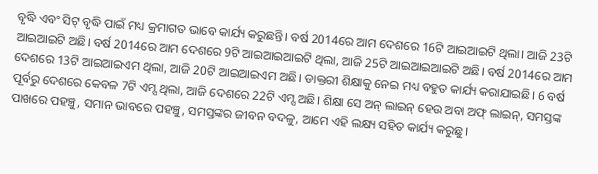ବୃଦ୍ଧି ଏବଂ ସିଟ୍ ବୃଦ୍ଧି ପାଇଁ ମଧ୍ୟ କ୍ରମାଗତ ଭାବେ କାର୍ଯ୍ୟ କରୁଛନ୍ତି। ବର୍ଷ 2014ରେ ଆମ ଦେଶରେ 16ଟି ଆଇଆଇଟି ଥିଲା। ଆଜି 23ଟି ଆଇଆଇଟି ଅଛି। ବର୍ଷ 2014ରେ ଆମ ଦେଶରେ 9ଟି ଆଇଆଇଆଇଟି ଥିଲା, ଆଜି 25ଟି ଆଇଆଇଆଇଟି ଅଛି। ବର୍ଷ 2014ରେ ଆମ ଦେଶରେ 13ଟି ଆଇଆଇଏମ ଥିଲା, ଆଜି 20ଟି ଆଇଆଇଏମ ଅଛି। ଡାକ୍ତରୀ ଶିକ୍ଷାକୁ ନେଇ ମଧ୍ୟ ବହୁତ କାର୍ଯ୍ୟ କରାଯାଇଛି। 6 ବର୍ଷ ପୂର୍ବରୁ ଦେଶରେ କେବଳ 7ଟି ଏମ୍ସ ଥିଲା, ଆଜି ଦେଶରେ 22ଟି ଏମ୍ସ ଅଛି। ଶିକ୍ଷା ସେ ଅନ୍ ଲାଇନ୍ ହେଉ ଅବା ଅଫ୍ ଲାଇନ୍, ସମସ୍ତଙ୍କ ପାଖରେ ପହଞ୍ଚୁ, ସମାନ ଭାବରେ ପହଞ୍ଚୁ, ସମସ୍ତଙ୍କର ଜୀବନ ବଦଳୁ, ଆମେ ଏହି ଲକ୍ଷ୍ୟ ସହିତ କାର୍ଯ୍ୟ କରୁଛୁ।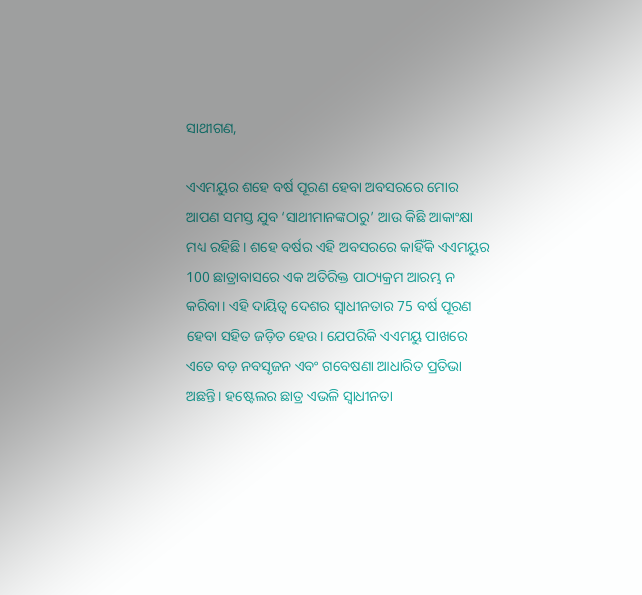ସାଥୀଗଣ,

ଏଏମୟୁର ଶହେ ବର୍ଷ ପୂରଣ ହେବା ଅବସରରେ ମୋର ଆପଣ ସମସ୍ତ ଯୁବ ‘ସାଥୀମାନଙ୍କଠାରୁ’ ଆଉ କିଛି ଆକାଂକ୍ଷା ମଧ୍ୟ ରହିଛି। ଶହେ ବର୍ଷର ଏହି ଅବସରରେ କାହିଁକି ଏଏମୟୁର 100 ଛାତ୍ରାବାସରେ ଏକ ଅତିରିକ୍ତ ପାଠ୍ୟକ୍ରମ ଆରମ୍ଭ ନ କରିବା। ଏହି ଦାୟିତ୍ୱ ଦେଶର ସ୍ୱାଧୀନତାର 75 ବର୍ଷ ପୂରଣ ହେବା ସହିତ ଜଡ଼ିତ ହେଉ। ଯେପରିକି ଏଏମୟୁ ପାଖରେ ଏତେ ବଡ଼ ନବସୃଜନ ଏବଂ ଗବେଷଣା ଆଧାରିତ ପ୍ରତିଭା ଅଛନ୍ତି। ହଷ୍ଟେଲର ଛାତ୍ର ଏଭଳି ସ୍ୱାଧୀନତା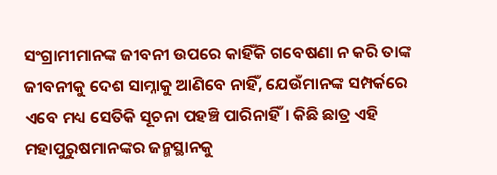ସଂଗ୍ରାମୀମାନଙ୍କ ଜୀବନୀ ଉପରେ କାହିଁକି ଗବେଷଣା ନ କରି ତାଙ୍କ ଜୀବନୀକୁ ଦେଶ ସାମ୍ନାକୁ ଆଣିବେ ନାହିଁ, ଯେଉଁମାନଙ୍କ ସମ୍ପର୍କରେ ଏବେ ମଧ୍ୟ ସେତିକି ସୂଚନା ପହଞ୍ଚି ପାରିନାହିଁ। କିଛି ଛାତ୍ର ଏହି ମହାପୁରୁଷମାନଙ୍କର ଜନ୍ମସ୍ଥାନକୁ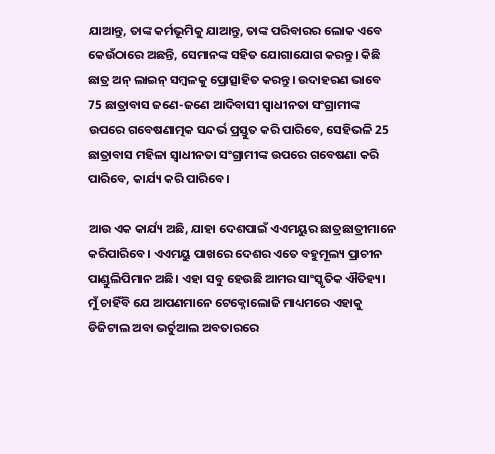ଯାଆନ୍ତୁ, ତାଙ୍କ କର୍ମଭୂମିକୁ ଯାଆନ୍ତୁ, ତାଙ୍କ ପରିବାରର ଲୋକ ଏବେ କେଉଁଠାରେ ଅଛନ୍ତି, ସେମାନଙ୍କ ସହିତ ଯୋଗାଯୋଗ କରନ୍ତୁ। କିଛି ଛାତ୍ର ଅନ୍ ଲାଇନ୍ ସମ୍ବଳକୁ ପ୍ରୋତ୍ସାହିତ କରନ୍ତୁ। ଉଦାହରଣ ଭାବେ 75 ଛାତ୍ରାବାସ ଜଣେ-ଜଣେ ଆଦିବାସୀ ସ୍ୱାଧୀନତା ସଂଗ୍ରାମୀଙ୍କ ଉପରେ ଗବେଷଣାତ୍ମକ ସନ୍ଦର୍ଭ ପ୍ରସ୍ତୁତ କରି ପାରିବେ, ସେହିଭଳି 25 ଛାତ୍ରାବାସ ମହିଳା ସ୍ୱାଧୀନତା ସଂଗ୍ରାମୀଙ୍କ ଉପରେ ଗବେଷଣା କରି ପାରିବେ, କାର୍ଯ୍ୟ କରି ପାରିବେ।

ଆଉ ଏକ କାର୍ଯ୍ୟ ଅଛି, ଯାହା ଦେଶପାଇଁ ଏଏମୟୁର ଛାତ୍ରଛାତ୍ରୀମାନେ କରିପାରିବେ। ଏଏମୟୁ ପାଖରେ ଦେଶର ଏତେ ବହୁମୂଲ୍ୟ ପ୍ରାଚୀନ ପାଣ୍ଡୁଲିପିମାନ ଅଛି। ଏହା ସବୁ ହେଉଛି ଆମର ସାଂସ୍କୃତିକ ଐତିହ୍ୟ। ମୁଁ ଚାହିଁବି ଯେ ଆପଣମାନେ ଟେକ୍ନୋଲୋଜି ମାଧ୍ୟମରେ ଏହାକୁ ଡିଜିଟାଲ ଅବା ଭର୍ଚୁଆଲ ଅବତାରରେ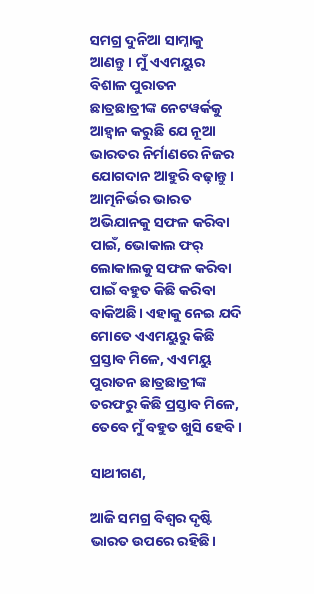ସମଗ୍ର ଦୁନିଆ ସାମ୍ନାକୁ ଆଣନ୍ତୁ। ମୁଁ ଏଏମୟୁର ବିଶାଳ ପୁରାତନ ଛାତ୍ରଛାତ୍ରୀଙ୍କ ନେଟୱର୍କକୁ ଆହ୍ୱାନ କରୁଛି ଯେ ନୂଆ ଭାରତର ନିର୍ମାଣରେ ନିଜର ଯୋଗଦାନ ଆହୁରି ବଢ଼ାନ୍ତୁ। ଆତ୍ମନିର୍ଭର ଭାରତ ଅଭିଯାନକୁ ସଫଳ କରିବା ପାଇଁ, ଭୋକାଲ ଫର୍ ଲୋକାଲକୁ ସଫଳ କରିବା ପାଇଁ ବହୁତ କିଛି କରିବା ବାକିଅଛି। ଏହାକୁ ନେଇ ଯଦି ମୋତେ ଏଏମୟୁରୁ କିଛି ପ୍ରସ୍ତାବ ମିଳେ, ଏଏମୟୁ ପୁରାତନ ଛାତ୍ରଛାତ୍ରୀଙ୍କ ତରଫରୁ କିଛି ପ୍ରସ୍ତାବ ମିଳେ, ତେବେ ମୁଁ ବହୁତ ଖୁସି ହେବି।

ସାଥୀଗଣ,

ଆଜି ସମଗ୍ର ବିଶ୍ୱର ଦୃଷ୍ଟି ଭାରତ ଉପରେ ରହିଛି।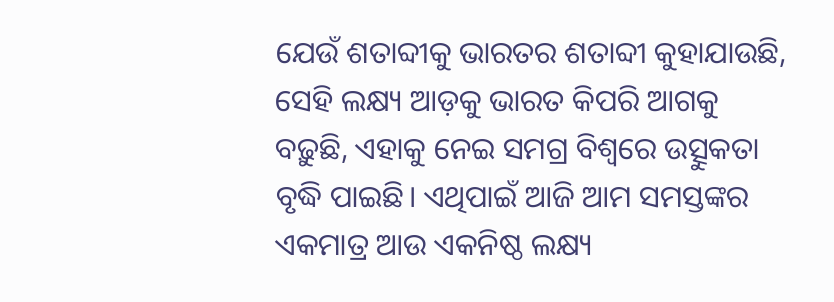ଯେଉଁ ଶତାବ୍ଦୀକୁ ଭାରତର ଶତାବ୍ଦୀ କୁହାଯାଉଛି, ସେହି ଲକ୍ଷ୍ୟ ଆଡ଼କୁ ଭାରତ କିପରି ଆଗକୁ ବଢ଼ୁଛି, ଏହାକୁ ନେଇ ସମଗ୍ର ବିଶ୍ୱରେ ଉତ୍ସୁକତା ବୃଦ୍ଧି ପାଇଛି। ଏଥିପାଇଁ ଆଜି ଆମ ସମସ୍ତଙ୍କର ଏକମାତ୍ର ଆଉ ଏକନିଷ୍ଠ ଲକ୍ଷ୍ୟ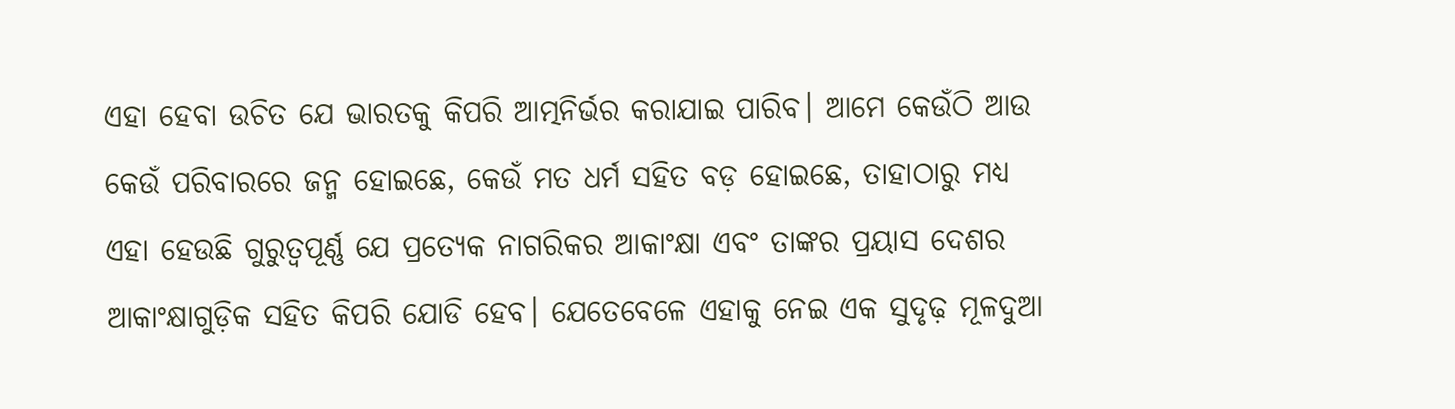ଏହା ହେବା ଉଚିତ ଯେ ଭାରତକୁ କିପରି ଆତ୍ମନିର୍ଭର କରାଯାଇ ପାରିବ। ଆମେ କେଉଁଠି ଆଉ କେଉଁ ପରିବାରରେ ଜନ୍ମ ହୋଇଛେ, କେଉଁ ମତ ଧର୍ମ ସହିତ ବଡ଼ ହୋଇଛେ, ତାହାଠାରୁ ମଧ୍ୟ ଏହା ହେଉଛି ଗୁରୁତ୍ୱପୂର୍ଣ୍ଣ ଯେ ପ୍ରତ୍ୟେକ ନାଗରିକର ଆକାଂକ୍ଷା ଏବଂ ତାଙ୍କର ପ୍ରୟାସ ଦେଶର ଆକାଂକ୍ଷାଗୁଡ଼ିକ ସହିତ କିପରି ଯୋଡି ହେବ। ଯେତେବେଳେ ଏହାକୁ ନେଇ ଏକ ସୁଦୃଢ଼ ମୂଳଦୁଆ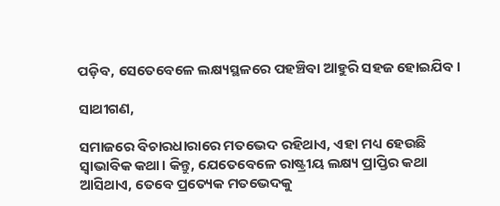ପଡ଼ିବ, ସେତେବେଳେ ଲକ୍ଷ୍ୟସ୍ଥଳରେ ପହଞ୍ଚିବା ଆହୁରି ସହଜ ହୋଇଯିବ।

ସାଥୀଗଣ,

ସମାଜରେ ବିଚାରଧାରାରେ ମତଭେଦ ରହିଥାଏ, ଏହା ମଧ୍ୟ ହେଉଛି ସ୍ୱାଭାବିକ କଥା। କିନ୍ତୁ, ଯେତେବେଳେ ରାଷ୍ଟ୍ରୀୟ ଲକ୍ଷ୍ୟ ପ୍ରାପ୍ତିର କଥା ଆସିଥାଏ, ତେବେ ପ୍ରତ୍ୟେକ ମତଭେଦକୁ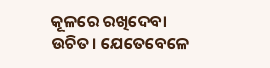କୂଳରେ ରଖିଦେବା ଉଚିତ। ଯେତେବେଳେ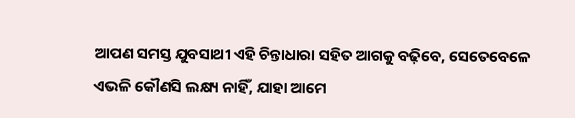ଆପଣ ସମସ୍ତ ଯୁବସାଥୀ ଏହି ଚିନ୍ତାଧାରା ସହିତ ଆଗକୁ ବଢ଼ିବେ, ସେତେବେଳେ ଏଭଳି କୌଣସି ଲକ୍ଷ୍ୟ ନାହିଁ, ଯାହା ଆମେ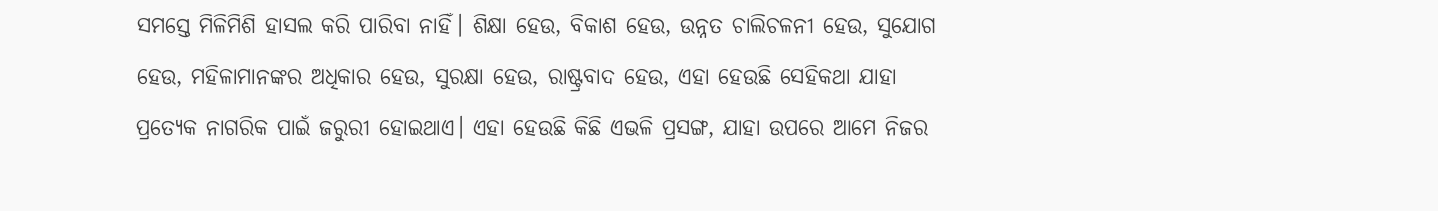ସମସ୍ତେ ମିଳିମିଶି ହାସଲ କରି ପାରିବା ନାହିଁ। ଶିକ୍ଷା ହେଉ, ବିକାଶ ହେଉ, ଉନ୍ନତ ଚାଲିଚଳନୀ ହେଉ, ସୁଯୋଗ ହେଉ, ମହିଳାମାନଙ୍କର ଅଧିକାର ହେଉ, ସୁରକ୍ଷା ହେଉ, ରାଷ୍ଟ୍ରବାଦ ହେଉ, ଏହା ହେଉଛି ସେହିକଥା ଯାହା ପ୍ରତ୍ୟେକ ନାଗରିକ ପାଇଁ ଜରୁରୀ ହୋଇଥାଏ। ଏହା ହେଉଛି କିଛି ଏଭଳି ପ୍ରସଙ୍ଗ, ଯାହା ଉପରେ ଆମେ ନିଜର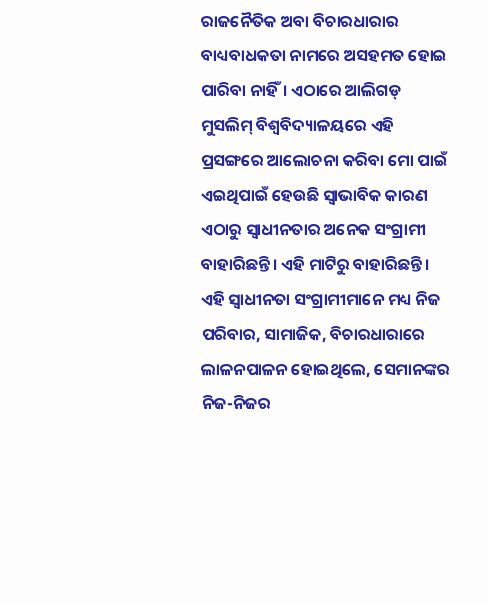ରାଜନୈତିକ ଅବା ବିଚାରଧାରାର ବାଧ୍ୟବାଧକତା ନାମରେ ଅସହମତ ହୋଇ ପାରିବା ନାହିଁ। ଏଠାରେ ଆଲିଗଡ୍ ମୁସଲିମ୍ ବିଶ୍ୱବିଦ୍ୟାଳୟରେ ଏହି ପ୍ରସଙ୍ଗରେ ଆଲୋଚନା କରିବା ମୋ ପାଇଁ ଏଇଥିପାଇଁ ହେଉଛି ସ୍ୱାଭାବିକ କାରଣ ଏଠାରୁ ସ୍ୱାଧୀନତାର ଅନେକ ସଂଗ୍ରାମୀ ବାହାରିଛନ୍ତି। ଏହି ମାଟିରୁ ବାହାରିଛନ୍ତି। ଏହି ସ୍ୱାଧୀନତା ସଂଗ୍ରାମୀମାନେ ମଧ୍ୟ ନିଜ ପରିବାର, ସାମାଜିକ, ବିଚାରଧାରାରେ ଲାଳନପାଳନ ହୋଇଥିଲେ, ସେମାନଙ୍କର ନିଜ-ନିଜର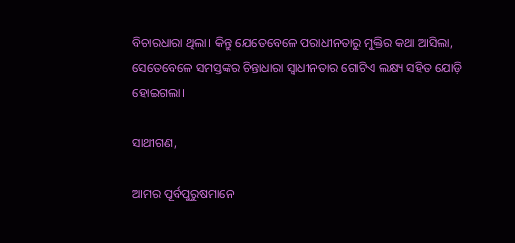ବିଚାରଧାରା ଥିଲା। କିନ୍ତୁ ଯେତେବେଳେ ପରାଧୀନତାରୁ ମୁକ୍ତିର କଥା ଆସିଲା, ସେତେବେଳେ ସମସ୍ତଙ୍କର ଚିନ୍ତାଧାରା ସ୍ୱାଧୀନତାର ଗୋଟିଏ ଲକ୍ଷ୍ୟ ସହିତ ଯୋଡ଼ି ହୋଇଗଲା।

ସାଥୀଗଣ,

ଆମର ପୂର୍ବପୁରୁଷମାନେ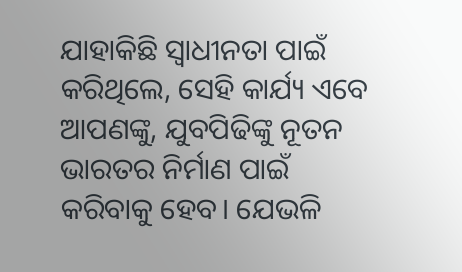ଯାହାକିଛି ସ୍ୱାଧୀନତା ପାଇଁ କରିଥିଲେ, ସେହି କାର୍ଯ୍ୟ ଏବେ ଆପଣଙ୍କୁ, ଯୁବପିଢିଙ୍କୁ ନୂତନ ଭାରତର ନିର୍ମାଣ ପାଇଁ କରିବାକୁ ହେବ। ଯେଭଳି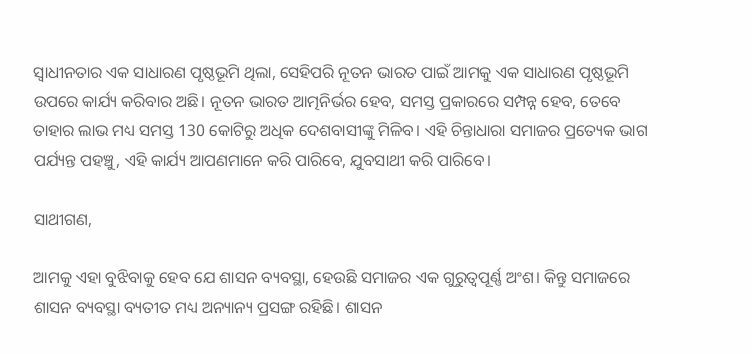ସ୍ୱାଧୀନତାର ଏକ ସାଧାରଣ ପୃଷ୍ଠଭୂମି ଥିଲା, ସେହିପରି ନୂତନ ଭାରତ ପାଇଁ ଆମକୁ ଏକ ସାଧାରଣ ପୃଷ୍ଠଭୂମି ଉପରେ କାର୍ଯ୍ୟ କରିବାର ଅଛି। ନୂତନ ଭାରତ ଆତ୍ମନିର୍ଭର ହେବ, ସମସ୍ତ ପ୍ରକାରରେ ସମ୍ପନ୍ନ ହେବ, ତେବେ ତାହାର ଲାଭ ମଧ୍ୟ ସମସ୍ତ 130 କୋଟିରୁ ଅଧିକ ଦେଶବାସୀଙ୍କୁ ମିଳିବ। ଏହି ଚିନ୍ତାଧାରା ସମାଜର ପ୍ରତ୍ୟେକ ଭାଗ ପର୍ଯ୍ୟନ୍ତ ପହଞ୍ଚୁ, ଏହି କାର୍ଯ୍ୟ ଆପଣମାନେ କରି ପାରିବେ, ଯୁବସାଥୀ କରି ପାରିବେ।

ସାଥୀଗଣ,

ଆମକୁ ଏହା ବୁଝିବାକୁ ହେବ ଯେ ଶାସନ ବ୍ୟବସ୍ଥା, ହେଉଛି ସମାଜର ଏକ ଗୁରୁତ୍ୱପୂର୍ଣ୍ଣ ଅଂଶ। କିନ୍ତୁ ସମାଜରେ ଶାସନ ବ୍ୟବସ୍ଥା ବ୍ୟତୀତ ମଧ୍ୟ ଅନ୍ୟାନ୍ୟ ପ୍ରସଙ୍ଗ ରହିଛି। ଶାସନ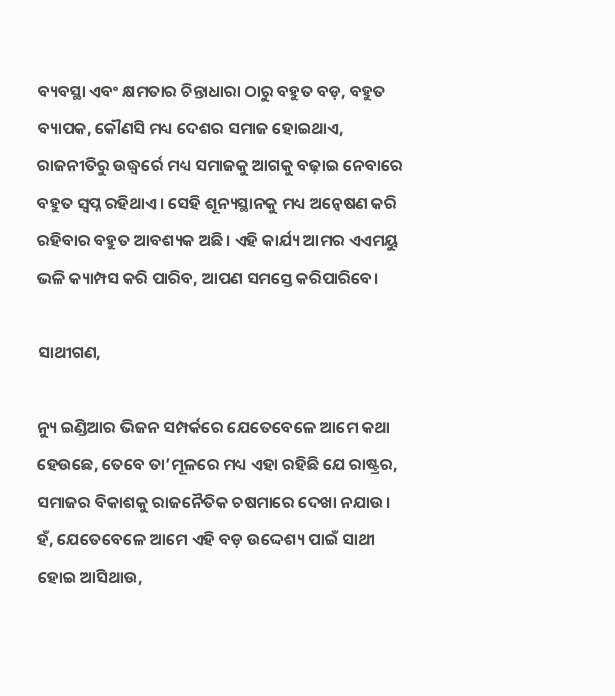ବ୍ୟବସ୍ଥା ଏବଂ କ୍ଷମତାର ଚିନ୍ତାଧାରା ଠାରୁ ବହୁତ ବଡ଼, ବହୁତ ବ୍ୟାପକ, କୌଣସି ମଧ୍ୟ ଦେଶର ସମାଜ ହୋଇଥାଏ, ରାଜନୀତିରୁ ଉଦ୍ଧ୍ୱର୍ରେ ମଧ୍ୟ ସମାଜକୁ ଆଗକୁ ବଢ଼ାଇ ନେବାରେ ବହୁତ ସ୍ୱପ୍ନ ରହିଥାଏ। ସେହି ଶୂନ୍ୟସ୍ଥାନକୁ ମଧ୍ୟ ଅନ୍ୱେଷଣ କରି ରହିବାର ବହୁତ ଆବଶ୍ୟକ ଅଛି। ଏହି କାର୍ଯ୍ୟ ଆମର ଏଏମୟୁ ଭଳି କ୍ୟାମ୍ପସ କରି ପାରିବ, ଆପଣ ସମସ୍ତେ କରିପାରିବେ।

ସାଥୀଗଣ,

ନ୍ୟୁ ଇଣ୍ଡିଆର ଭିଜନ ସମ୍ପର୍କରେ ଯେତେବେଳେ ଆମେ କଥା ହେଉଛେ, ତେବେ ତା’ମୂଳରେ ମଧ୍ୟ ଏହା ରହିଛି ଯେ ରାଷ୍ଟ୍ରର, ସମାଜର ବିକାଶକୁ ରାଜନୈତିକ ଚଷମାରେ ଦେଖା ନଯାଉ। ହଁ, ଯେତେବେଳେ ଆମେ ଏହି ବଡ଼ ଉଦ୍ଦେଶ୍ୟ ପାଇଁ ସାଥୀ ହୋଇ ଆସିଥାଉ,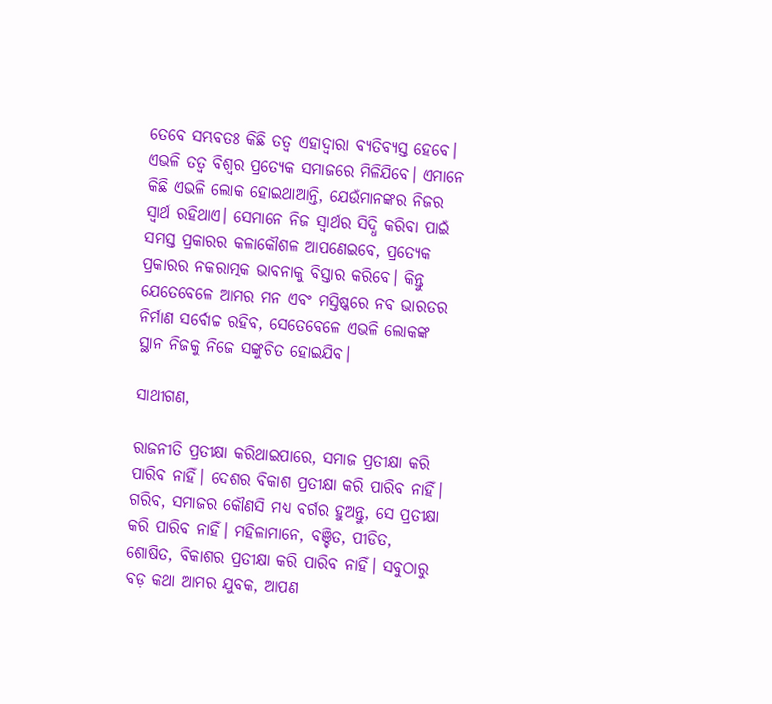ତେବେ ସମ୍ଭବତଃ କିଛି ତତ୍ୱ ଏହାଦ୍ୱାରା ବ୍ୟତିବ୍ୟସ୍ତ ହେବେ। ଏଭଳି ତତ୍ୱ ବିଶ୍ୱର ପ୍ରତ୍ୟେକ ସମାଜରେ ମିଳିଯିବେ। ଏମାନେ କିଛି ଏଭଳି ଲୋକ ହୋଇଥାଆନ୍ତି, ଯେଉଁମାନଙ୍କର ନିଜର ସ୍ୱାର୍ଥ ରହିଥାଏ। ସେମାନେ ନିଜ ସ୍ୱାର୍ଥର ସିଦ୍ଧି କରିବା ପାଇଁ ସମସ୍ତ ପ୍ରକାରର କଳାକୌଶଳ ଆପଣେଇବେ, ପ୍ରତ୍ୟେକ ପ୍ରକାରର ନକରାତ୍ମକ ଭାବନାକୁ ବିସ୍ତାର କରିବେ। କିନ୍ତୁ ଯେତେବେଳେ ଆମର ମନ ଏବଂ ମସ୍ତିଷ୍କରେ ନବ ଭାରତର ନିର୍ମାଣ ସର୍ବୋଚ୍ଚ ରହିବ, ସେତେବେଳେ ଏଭଳି ଲୋକଙ୍କ ସ୍ଥାନ ନିଜକୁ ନିଜେ ସଙ୍କୁଚିତ ହୋଇଯିବ।

ସାଥୀଗଣ,

ରାଜନୀତି ପ୍ରତୀକ୍ଷା କରିଥାଇପାରେ, ସମାଜ ପ୍ରତୀକ୍ଷା କରି ପାରିବ ନାହିଁ। ଦେଶର ବିକାଶ ପ୍ରତୀକ୍ଷା କରି ପାରିବ ନାହିଁ। ଗରିବ, ସମାଜର କୌଣସି ମଧ୍ୟ ବର୍ଗର ହୁଅନ୍ତୁ, ସେ ପ୍ରତୀକ୍ଷା କରି ପାରିବ ନାହିଁ। ମହିଳାମାନେ, ବଞ୍ଚିତ, ପୀଡିତ, ଶୋଷିତ, ବିକାଶର ପ୍ରତୀକ୍ଷା କରି ପାରିବ ନାହିଁ। ସବୁଠାରୁ ବଡ଼ କଥା ଆମର ଯୁବକ, ଆପଣ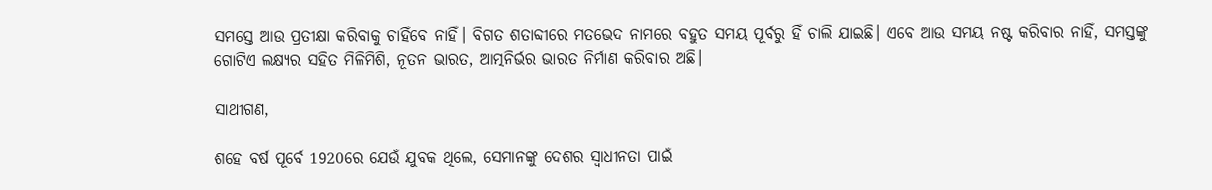ସମସ୍ତେ ଆଉ ପ୍ରତୀକ୍ଷା କରିବାକୁ ଚାହିଁବେ ନାହିଁ। ବିଗତ ଶତାବ୍ଦୀରେ ମତଭେଦ ନାମରେ ବହୁତ ସମୟ ପୂର୍ବରୁ ହିଁ ଚାଲି ଯାଇଛି। ଏବେ ଆଉ ସମୟ ନଷ୍ଟ କରିବାର ନାହିଁ, ସମସ୍ତଙ୍କୁ ଗୋଟିଏ ଲକ୍ଷ୍ୟର ସହିତ ମିଳିମିଶି, ନୂତନ ଭାରତ, ଆତ୍ମନିର୍ଭର ଭାରତ ନିର୍ମାଣ କରିବାର ଅଛି।

ସାଥୀଗଣ,

ଶହେ ବର୍ଷ ପୂର୍ବେ 1920ରେ ଯେଉଁ ଯୁବକ ଥିଲେ, ସେମାନଙ୍କୁ ଦେଶର ସ୍ୱାଧୀନତା ପାଇଁ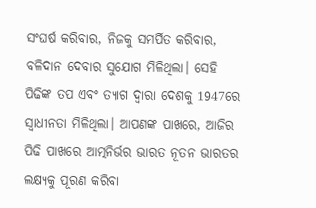ସଂଘର୍ଷ କରିବାର, ନିଜକୁ ସମର୍ପିତ କରିବାର, ବଳିଦାନ ଦେବାର ସୁଯୋଗ ମିଳିଥିଲା। ସେହି ପିଢିଙ୍କ ତପ ଏବଂ ତ୍ୟାଗ ଦ୍ୱାରା ଦେଶକୁ 1947ରେ ସ୍ୱାଧୀନତା ମିଳିଥିଲା। ଆପଣଙ୍କ ପାଖରେ, ଆଜିର ପିଢି ପାଖରେ ଆତ୍ମନିର୍ଭର ଭାରତ ନୂତନ ଭାରତର ଲକ୍ଷ୍ୟକୁ ପୂରଣ କରିବା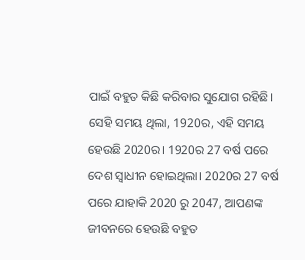ପାଇଁ ବହୁତ କିଛି କରିବାର ସୁଯୋଗ ରହିଛି। ସେହି ସମୟ ଥିଲା, 1920ର, ଏହି ସମୟ ହେଉଛି 2020ର। 1920ର 27 ବର୍ଷ ପରେ ଦେଶ ସ୍ୱାଧୀନ ହୋଇଥିଲା। 2020ର 27 ବର୍ଷ ପରେ ଯାହାକି 2020 ରୁ 2047, ଆପଣଙ୍କ ଜୀବନରେ ହେଉଛି ବହୁତ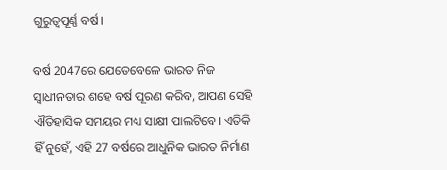ଗୁରୁତ୍ୱପୂର୍ଣ୍ଣ ବର୍ଷ।

ବର୍ଷ 2047ରେ ଯେତେବେଳେ ଭାରତ ନିଜ ସ୍ୱାଧୀନତାର ଶହେ ବର୍ଷ ପୂରଣ କରିବ, ଆପଣ ସେହି ଐତିହାସିକ ସମୟର ମଧ୍ୟ ସାକ୍ଷୀ ପାଲଟିବେ। ଏତିକି ହିଁ ନୁହେଁ, ଏହି 27 ବର୍ଷରେ ଆଧୁନିକ ଭାରତ ନିର୍ମାଣ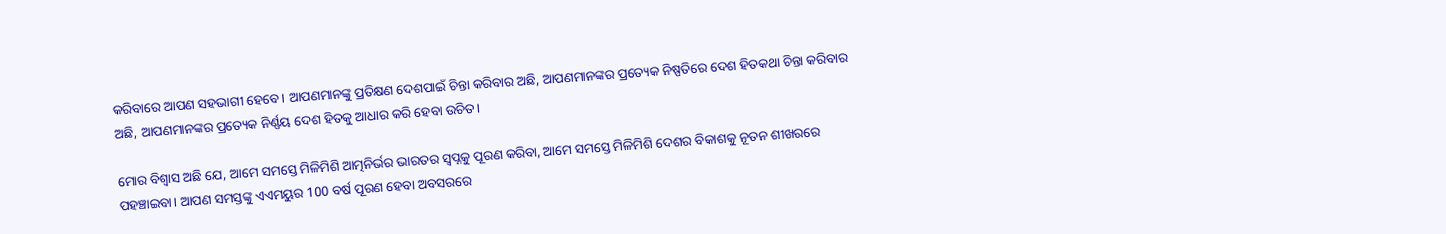କରିବାରେ ଆପଣ ସହଭାଗୀ ହେବେ। ଆପଣମାନଙ୍କୁ ପ୍ରତିକ୍ଷଣ ଦେଶପାଇଁ ଚିନ୍ତା କରିବାର ଅଛି, ଆପଣମାନଙ୍କର ପ୍ରତ୍ୟେକ ନିଷ୍ପତିରେ ଦେଶ ହିତକଥା ଚିନ୍ତା କରିବାର ଅଛି, ଆପଣମାନଙ୍କର ପ୍ରତ୍ୟେକ ନିର୍ଣ୍ଣୟ ଦେଶ ହିତକୁ ଆଧାର କରି ହେବା ଉଚିତ।

ମୋର ବିଶ୍ୱାସ ଅଛି ଯେ, ଆମେ ସମସ୍ତେ ମିଳିମିଶି ଆତ୍ମନିର୍ଭର ଭାରତର ସ୍ୱପ୍ନକୁ ପୂରଣ କରିବା, ଆମେ ସମସ୍ତେ ମିଳିମିଶି ଦେଶର ବିକାଶକୁ ନୂତନ ଶୀଖରରେ ପହଞ୍ଚାଇବା। ଆପଣ ସମସ୍ତଙ୍କୁ ଏଏମୟୁର 100 ବର୍ଷ ପୂରଣ ହେବା ଅବସରରେ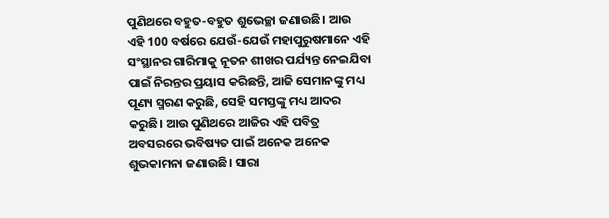ପୁଣିଥରେ ବହୁତ-ବହୁତ ଶୁଭେଚ୍ଛା ଜଣାଉଛି। ଆଉ ଏହି 100 ବର୍ଷରେ ଯେଉଁ-ଯେଉଁ ମହାପୁରୁଷମାନେ ଏହି ସଂସ୍ଥାନର ଗାରିମାକୁ ନୂତନ ଶୀଖର ପର୍ଯ୍ୟନ୍ତ ନେଇଯିବା ପାଇଁ ନିରନ୍ତର ପ୍ରୟାସ କରିଛନ୍ତି, ଆଜି ସେମାନଙ୍କୁ ମଧ୍ୟ ପୂଣ୍ୟ ସ୍ମରଣ କରୁଛି, ସେହି ସମସ୍ତଙ୍କୁ ମଧ୍ୟ ଆଦର କରୁଛି। ଆଉ ପୁଣିଥରେ ଆଜିର ଏହି ପବିତ୍ର ଅବସରରେ ଭବିଷ୍ୟତ ପାଇଁ ଅନେକ ଅନେକ ଶୁଭକାମନା ଜଣାଉଛି। ସାରା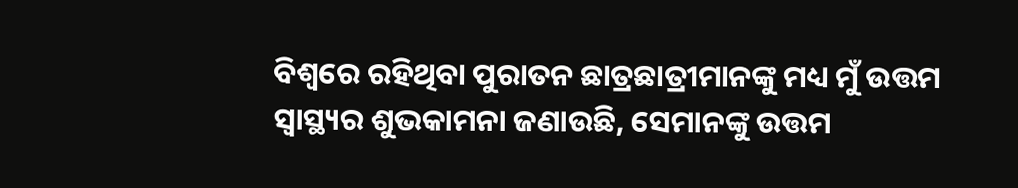ବିଶ୍ୱରେ ରହିଥିବା ପୁରାତନ ଛାତ୍ରଛାତ୍ରୀମାନଙ୍କୁ ମଧ୍ୟ ମୁଁ ଉତ୍ତମ ସ୍ୱାସ୍ଥ୍ୟର ଶୁଭକାମନା ଜଣାଉଛି, ସେମାନଙ୍କୁ ଉତ୍ତମ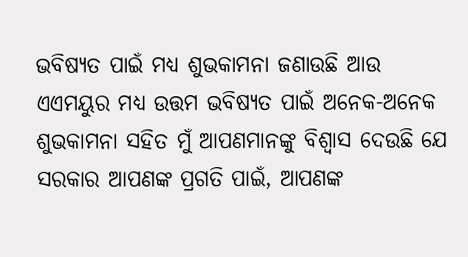ଭବିଷ୍ୟତ ପାଇଁ ମଧ୍ୟ ଶୁଭକାମନା ଜଣାଉଛି ଆଉ ଏଏମୟୁର ମଧ୍ୟ ଉତ୍ତମ ଭବିଷ୍ୟତ ପାଇଁ ଅନେକ-ଅନେକ ଶୁଭକାମନା ସହିତ ମୁଁ ଆପଣମାନଙ୍କୁ ବିଶ୍ୱାସ ଦେଉଛି ଯେ ସରକାର ଆପଣଙ୍କ ପ୍ରଗତି ପାଇଁ, ଆପଣଙ୍କ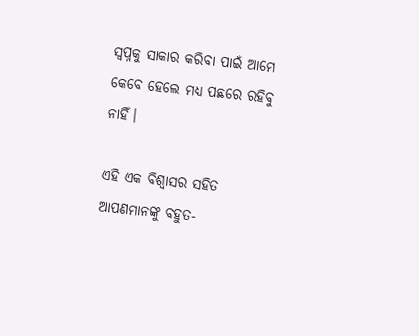ସ୍ୱପ୍ନକୁ ସାକାର କରିବା ପାଇଁ ଆମେ କେବେ ହେଲେ ମଧ୍ୟ ପଛରେ ରହିବୁ ନାହିଁ।

ଏହି ଏକ ବିଶ୍ୱାସର ସହିତ ଆପଣମାନଙ୍କୁ ବହୁତ-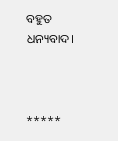ବହୁତ ଧନ୍ୟବାଦ।



*****